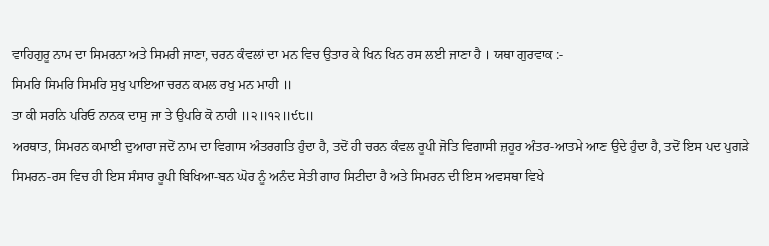ਵਾਹਿਗੁਰੂ ਨਾਮ ਦਾ ਸਿਮਰਨਾ ਅਤੇ ਸਿਮਰੀ ਜਾਣਾ, ਚਰਨ ਕੰਵਲਾਂ ਦਾ ਮਨ ਵਿਚ ਉਤਾਰ ਕੇ ਖਿਨ ਖਿਨ ਰਸ ਲਈ ਜਾਣਾ ਹੈ । ਯਥਾ ਗੁਰਵਾਕ :-
ਸਿਮਰਿ ਸਿਮਰਿ ਸਿਮਰਿ ਸੁਖੁ ਪਾਇਆ ਚਰਨ ਕਮਲ ਰਖੁ ਮਨ ਮਾਹੀ ॥
ਤਾ ਕੀ ਸਰਨਿ ਪਰਿਓ ਨਾਨਕ ਦਾਸੁ ਜਾ ਤੇ ਉਪਰਿ ਕੋ ਨਾਹੀ ॥੨॥੧੨॥੯੮॥
ਅਰਥਾਤ, ਸਿਮਰਨ ਕਮਾਈ ਦੁਆਰਾ ਜਦੋਂ ਨਾਮ ਦਾ ਵਿਗਾਸ ਅੰਤਰਗਤਿ ਹੁੰਦਾ ਹੈ, ਤਦੋਂ ਹੀ ਚਰਨ ਕੰਵਲ ਰੂਪੀ ਜੋਤਿ ਵਿਗਾਸੀ ਜ਼ਹੂਰ ਅੰਤਰ-ਆਤਮੇ ਆਣ ਉਦੇ ਹੁੰਦਾ ਹੈ, ਤਦੋਂ ਇਸ ਪਦ ਪੁਗੜੇ ਸਿਮਰਨ-ਰਸ ਵਿਚ ਹੀ ਇਸ ਸੰਸਾਰ ਰੂਪੀ ਬਿਖਿਆ-ਬਨ ਘੋਰ ਨੂੰ ਅਨੰਦ ਸੇਤੀ ਗਾਹ ਸਿਟੀਦਾ ਹੈ ਅਤੇ ਸਿਮਰਨ ਦੀ ਇਸ ਅਵਸਥਾ ਵਿਖੇ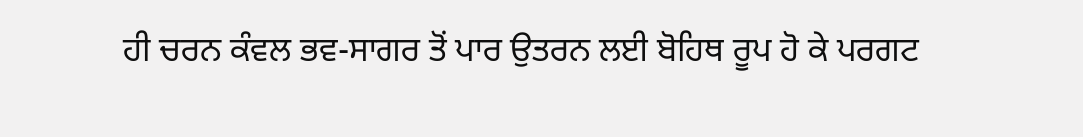ਹੀ ਚਰਨ ਕੰਵਲ ਭਵ-ਸਾਗਰ ਤੋਂ ਪਾਰ ਉਤਰਨ ਲਈ ਬੋਹਿਥ ਰੂਪ ਹੋ ਕੇ ਪਰਗਟ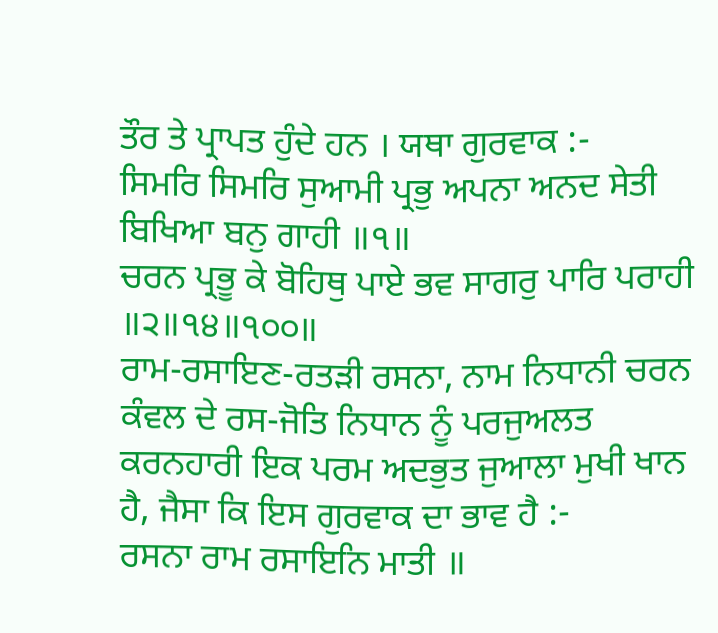ਤੌਰ ਤੇ ਪ੍ਰਾਪਤ ਹੁੰਦੇ ਹਨ । ਯਥਾ ਗੁਰਵਾਕ :-
ਸਿਮਰਿ ਸਿਮਰਿ ਸੁਆਮੀ ਪ੍ਰਭੁ ਅਪਨਾ ਅਨਦ ਸੇਤੀ ਬਿਖਿਆ ਬਨੁ ਗਾਹੀ ॥੧॥
ਚਰਨ ਪ੍ਰਭੂ ਕੇ ਬੋਹਿਥੁ ਪਾਏ ਭਵ ਸਾਗਰੁ ਪਾਰਿ ਪਰਾਹੀ ॥੨॥੧੪॥੧੦੦॥
ਰਾਮ-ਰਸਾਇਣ-ਰਤੜੀ ਰਸਨਾ, ਨਾਮ ਨਿਧਾਨੀ ਚਰਨ ਕੰਵਲ ਦੇ ਰਸ-ਜੋਤਿ ਨਿਧਾਨ ਨੂੰ ਪਰਜੁਅਲਤ ਕਰਨਹਾਰੀ ਇਕ ਪਰਮ ਅਦਭੁਤ ਜੁਆਲਾ ਮੁਖੀ ਖਾਨ ਹੈ, ਜੈਸਾ ਕਿ ਇਸ ਗੁਰਵਾਕ ਦਾ ਭਾਵ ਹੈ :-
ਰਸਨਾ ਰਾਮ ਰਸਾਇਨਿ ਮਾਤੀ ॥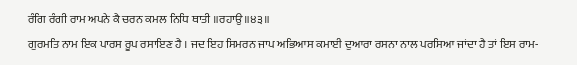ਰੰਗਿ ਰੰਗੀ ਰਾਮ ਅਪਨੇ ਕੈ ਚਰਨ ਕਮਲ ਨਿਧਿ ਥਾਤੀ ॥ਰਹਾਉ॥੪੩॥
ਗੁਰਮਤਿ ਨਾਮ ਇਕ ਪਾਰਸ ਰੂਪ ਰਸਾਇਣ ਹੈ । ਜਦ ਇਹ ਸਿਮਰਨ ਜਾਪ ਅਭਿਆਸ ਕਮਾਈ ਦੁਆਰਾ ਰਸਨਾ ਨਾਲ ਪਰਸਿਆ ਜਾਂਦਾ ਹੈ ਤਾਂ ਇਸ ਰਾਮ-